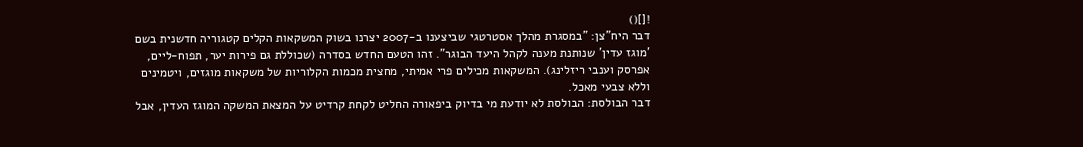![]()
דבר היח"צן: "במסגרת מהלך אסטרטגי שביצענו ב-2007 יצרנו בשוק המשקאות הקלים קטגוריה חדשנית בשם 'מוגז עדין' שנותנת מענה לקהל היעד הבוגר". זהו הטעם החדש בסדרה (שכוללת גם פירות יער, תפוח-ליים, אפרסק וענבי ריזלינג). המשקאות מכילים פרי אמיתי, מחצית מכמות הקלוריות של משקאות מוגזים, ויטמינים וללא צבעי מאכל.
דבר הבולסת: הבולסת לא יודעת מי בדיוק ביפאורה החליט לקחת קרדיט על המצאת המשקה המוגז העדין, אבל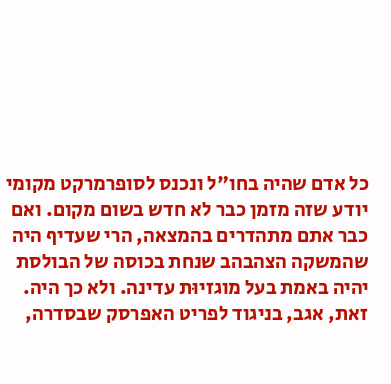כל אדם שהיה בחו"ל ונכנס לסופרמרקט מקומי יודע שזה מזמן כבר לא חדש בשום מקום. ואם כבר אתם מתהדרים בהמצאה, הרי שעדיף היה שהמשקה הצהבהב שנחת בכוסה של הבולסת יהיה באמת בעל מוגזיוּת עדינה. ולא כך היה. זאת, אגב, בניגוד לפריט האפרסק שבסדרה,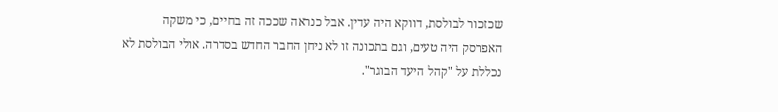שכזכור לבולסת, דווקא היה עדין. אבל כנראה שככה זה בחיים, כי משקה האפרסק היה טעים, וגם בתכונה זו לא ניחן החבר החדש בסדרה. אולי הבולסת לא נכללת על "קהל היעד הבוגר".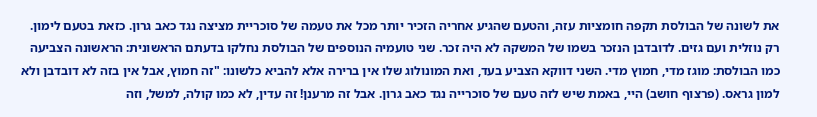את לשונה של הבולסת תקפה חומציות עזה, והטעם שהגיע אחריה הזכיר יותר מכל את טעמה של סוכריית מציצה נגד כאב גרון. כזאת בטעם לימון. רק נוזלית ועם גזים. לדובדבן הנזכר בשמו של המשקה לא היה זכר. שני טועמיה הנוספים של הבולסת נחלקו בדעתם הראשונית: הראשונה הצביעה כמו הבולסת: מוגז מדי, חמוץ מדי. השני דווקא הצביע בעד, ואת המונולוג שלו אין ברירה אלא להביא כלשונו: "זה חמוץ, אבל אין בזה לא דובדבן ולא למון גראס. (פרצוף חושב) היי, באמת שיש לזה טעם של סוכרייה נגד כאב גרון. אבל זה מרענן! זה עדין, לא כמו קולה, למשל, וזה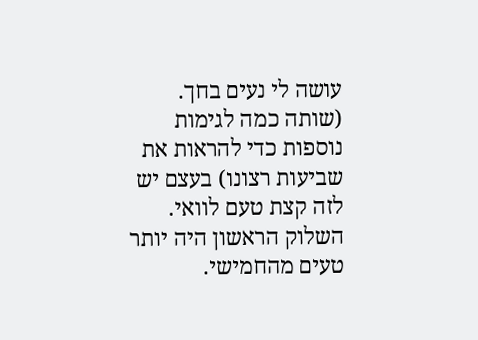עושה לי נעים בחך. (שותה כמה לגימות נוספות כדי להראות את שביעות רצונו) בעצם יש לזה קצת טעם לוואי. השלוק הראשון היה יותר טעים מהחמישי.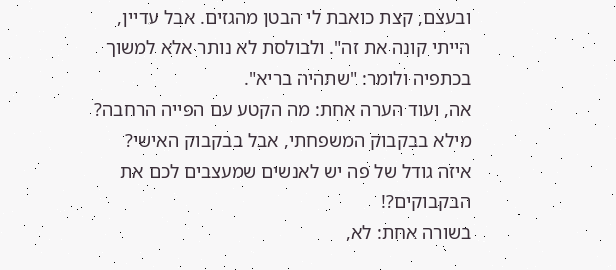ובעצם, קצת כואבת לי הבטן מהגזים. אבל עדיין, הייתי קונה את זה". ולבולסת לא נותר אלא למשוך בכתפיה ולומר: "שתהיה בריא".
אה, ועוד הערה אחת: מה הקטע עם הפּייה הרחבה? מילא בבקבוק המשפחתי, אבל בבקבוק האישי? איזה גודל של פה יש לאנשים שמעצבים לכם את הבקבוקים?!
בשורה אחת: לא,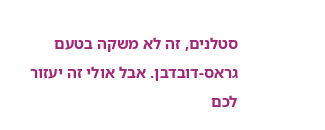סטלנים, זה לא משקה בטעם גראס-דובדבן. אבל אולי זה יעזור לכם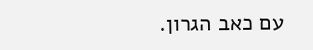עם כאב הגרון.